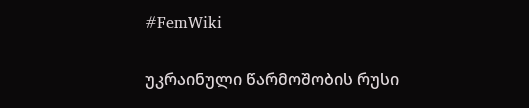#FemWiki

უკრაინული წარმოშობის რუსი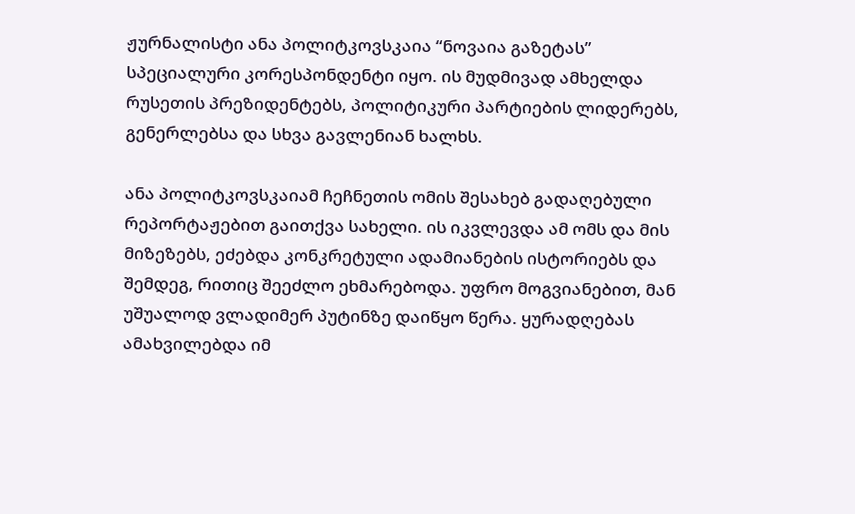ჟურნალისტი ანა პოლიტკოვსკაია “ნოვაია გაზეტას” სპეციალური კორესპონდენტი იყო. ის მუდმივად ამხელდა რუსეთის პრეზიდენტებს, პოლიტიკური პარტიების ლიდერებს, გენერლებსა და სხვა გავლენიან ხალხს.

ანა პოლიტკოვსკაიამ ჩეჩნეთის ომის შესახებ გადაღებული რეპორტაჟებით გაითქვა სახელი. ის იკვლევდა ამ ომს და მის მიზეზებს, ეძებდა კონკრეტული ადამიანების ისტორიებს და შემდეგ, რითიც შეეძლო ეხმარებოდა. უფრო მოგვიანებით, მან უშუალოდ ვლადიმერ პუტინზე დაიწყო წერა. ყურადღებას ამახვილებდა იმ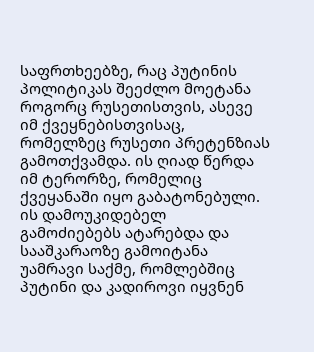საფრთხეებზე, რაც პუტინის პოლიტიკას შეეძლო მოეტანა როგორც რუსეთისთვის, ასევე იმ ქვეყნებისთვისაც, რომელზეც რუსეთი პრეტენზიას გამოთქვამდა. ის ღიად წერდა იმ ტერორზე, რომელიც ქვეყანაში იყო გაბატონებული. ის დამოუკიდებელ გამოძიებებს ატარებდა და სააშკარაოზე გამოიტანა უამრავი საქმე, რომლებშიც პუტინი და კადიროვი იყვნენ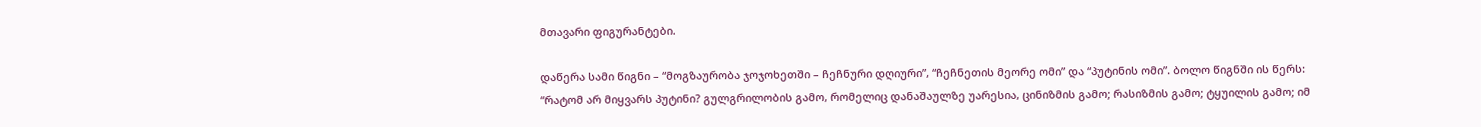მთავარი ფიგურანტები.

დაწერა სამი წიგნი – “მოგზაურობა ჯოჯოხეთში – ჩეჩნური დღიური”, “ჩეჩნეთის მეორე ომი” და “პუტინის ომი”. ბოლო წიგნში ის წერს: “რატომ არ მიყვარს პუტინი? გულგრილობის გამო, რომელიც დანაშაულზე უარესია, ცინიზმის გამო; რასიზმის გამო; ტყუილის გამო; იმ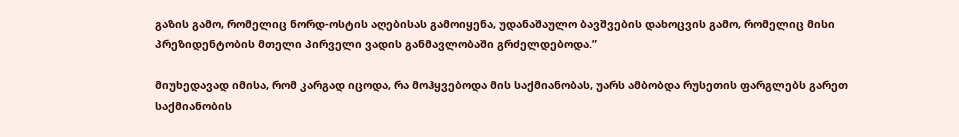გაზის გამო, რომელიც ნორდ-ოსტის აღებისას გამოიყენა, უდანაშაულო ბავშვების დახოცვის გამო, რომელიც მისი პრეზიდენტობის მთელი პირველი ვადის განმავლობაში გრძელდებოდა.”

მიუხედავად იმისა, რომ კარგად იცოდა, რა მოჰყვებოდა მის საქმიანობას, უარს ამბობდა რუსეთის ფარგლებს გარეთ საქმიანობის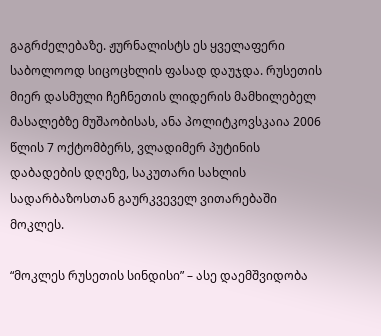გაგრძელებაზე. ჟურნალისტს ეს ყველაფერი საბოლოოდ სიცოცხლის ფასად დაუჯდა. რუსეთის მიერ დასმული ჩეჩნეთის ლიდერის მამხილებელ მასალებზე მუშაობისას, ანა პოლიტკოვსკაია 2006 წლის 7 ოქტომბერს, ვლადიმერ პუტინის დაბადების დღეზე, საკუთარი სახლის სადარბაზოსთან გაურკვეველ ვითარებაში მოკლეს.

“მოკლეს რუსეთის სინდისი” – ასე დაემშვიდობა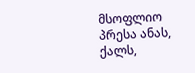მსოფლიო პრესა ანას, ქალს,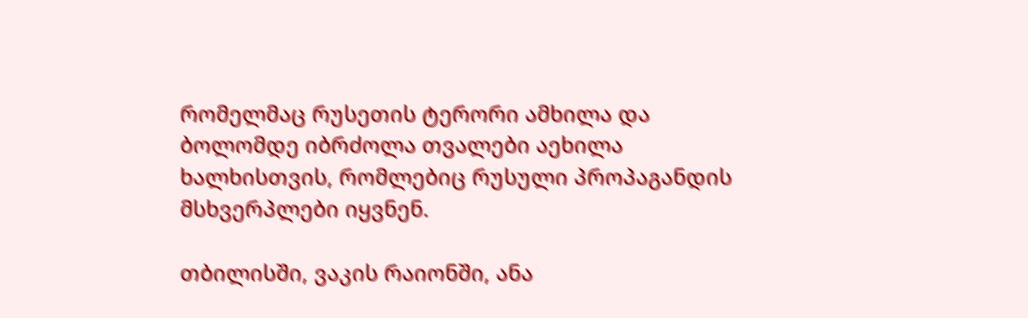რომელმაც რუსეთის ტერორი ამხილა და ბოლომდე იბრძოლა თვალები აეხილა ხალხისთვის, რომლებიც რუსული პროპაგანდის მსხვერპლები იყვნენ.

თბილისში, ვაკის რაიონში, ანა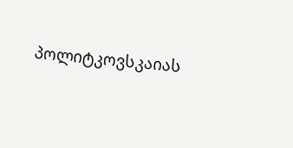პოლიტკოვსკაიას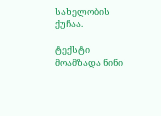სახელობის ქუჩაა.

ტექსტი მოამზადა ნინი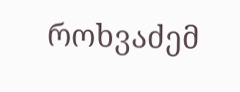როხვაძემ